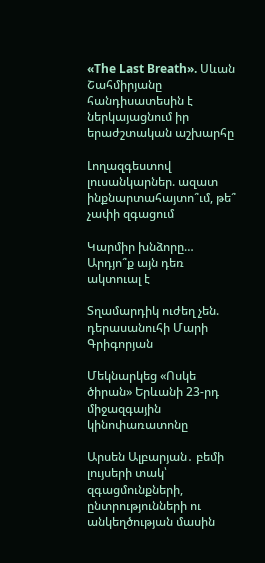«The Last Breath». Սևան Շահմիրյանը հանդիսատեսին է ներկայացնում իր երաժշտական աշխարհը

Լողազգեստով լուսանկարներ. ազատ ինքնարտահայտո՞ւմ, թե՞ չափի զգացում

Կարմիր խնձորը… Արդյո՞ք այն դեռ ակտուալ է

Տղամարդիկ ուժեղ չեն. դերասանուհի Մարի Գրիգորյան

Մեկնարկեց «Ոսկե ծիրան» Երևանի 23-րդ միջազգային կինոփառատոնը

Արսեն Ալբարյան․ բեմի լույսերի տակ՝ զգացմունքների, ընտրությունների ու անկեղծության մասին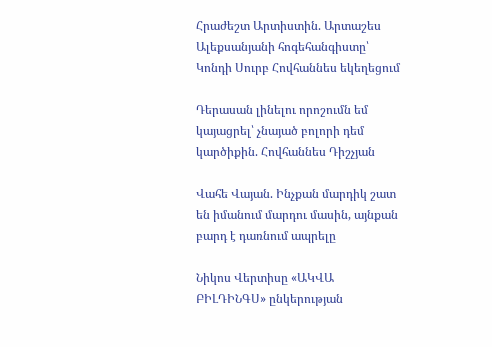Հրաժեշտ Արտիստին. Արտաշես Ալեքսանյանի հոգեհանգիստը՝ Կոնդի Սուրբ Հովհաննես եկեղեցում

Դերասան լինելու որոշումն եմ կայացրել՝ չնայած բոլորի դեմ կարծիքին. Հովհաննես Դիշչյան

Վահե Վայան. Ինչքան մարդիկ շատ են իմանում մարդու մասին, այնքան բարդ է դառնում ապրելը

Նիկոս Վերտիսը «ԱԿՎԱ ԲԻԼԴԻՆԳՍ» ընկերության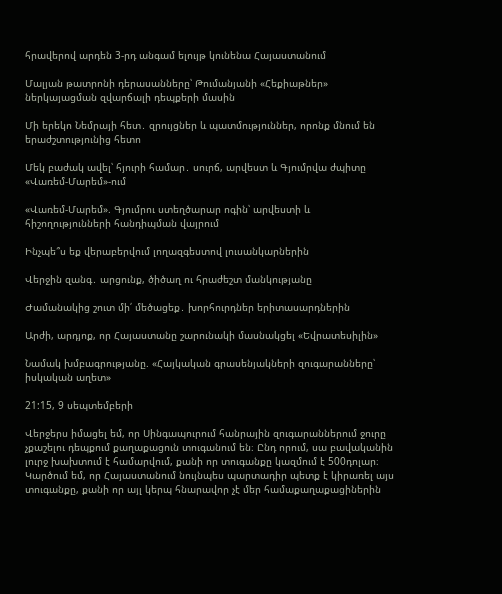հրավերով արդեն 3-րդ անգամ ելույթ կունենա Հայաստանում

Մալյան թատրոնի դերասանները՝ Թումանյանի «Հեքիաթներ» ներկայացման զվարճալի դեպքերի մասին

Մի երեկո Նեմրայի հետ․ զրույցներ և պատմություններ, որոնք մնում են երաժշտությունից հետո

Մեկ բաժակ ավել՝ հյուրի համար․ սուրճ, արվեստ և Գյումրվա ժպիտը «Վառեմ-Մարեմ»-ում

«Վառեմ-Մարեմ». Գյումրու ստեղծարար ոգին՝ արվեստի և հիշողությունների հանդիպման վայրում

Ինչպե՞ս եք վերաբերվում լողազգեստով լուսանկարներին

Վերջին զանգ․ արցունք, ծիծաղ ու հրաժեշտ մանկությանը

Ժամանակից շուտ մի՛ մեծացեք․ խորհուրդներ երիտասարդներին

Արժի, արդյոք, որ Հայաստանը շարունակի մասնակցել «Եվրատեսիլին»

Նամակ խմբագրությանը. «Հայկական գրասենյակների զուգարանները՝ իսկական աղետ»

21:15, 9 սեպտեմբերի

Վերջերս իմացել եմ, որ Սինգապուրում հանրային զուգարաններում ջուրը չքաշելու դեպքում քաղաքացուն տուգանում են։ Ընդ որում, սա բավականին լուրջ խախտում է համարվում, քանի որ տուգանքը կազմում է 500դոլար։ Կարծում եմ, որ Հայաստանում նույնպես պարտադիր պետք է կիրառել այս տուգանքը, քանի որ այլ կերպ հնարավոր չէ մեր համաքաղաքացիներին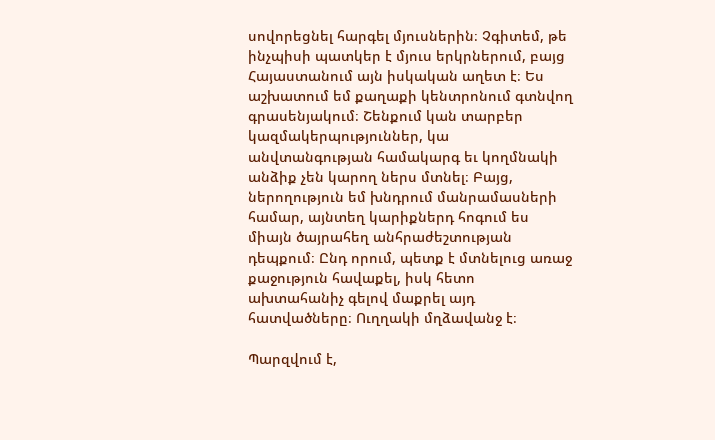սովորեցնել հարգել մյուսներին։ Չգիտեմ, թե ինչպիսի պատկեր է մյուս երկրներում, բայց Հայաստանում այն իսկական աղետ է։ Ես աշխատում եմ քաղաքի կենտրոնում գտնվող գրասենյակում։ Շենքում կան տարբեր կազմակերպություններ, կա անվտանգության համակարգ եւ կողմնակի անձիք չեն կարող ներս մտնել։ Բայց, ներողություն եմ խնդրում մանրամասների համար, այնտեղ կարիքներդ հոգում ես միայն ծայրահեղ անհրաժեշտության դեպքում։ Ընդ որում, պետք է մտնելուց առաջ քաջություն հավաքել, իսկ հետո ախտահանիչ գելով մաքրել այդ հատվածները։ Ուղղակի մղձավանջ է։

Պարզվում է,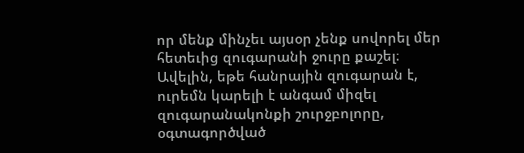որ մենք մինչեւ այսօր չենք սովորել մեր հետեւից զուգարանի ջուրը քաշել։ Ավելին, եթե հանրային զուգարան է, ուրեմն կարելի է անգամ միզել զուգարանակոնքի շուրջբոլորը, օգտագործված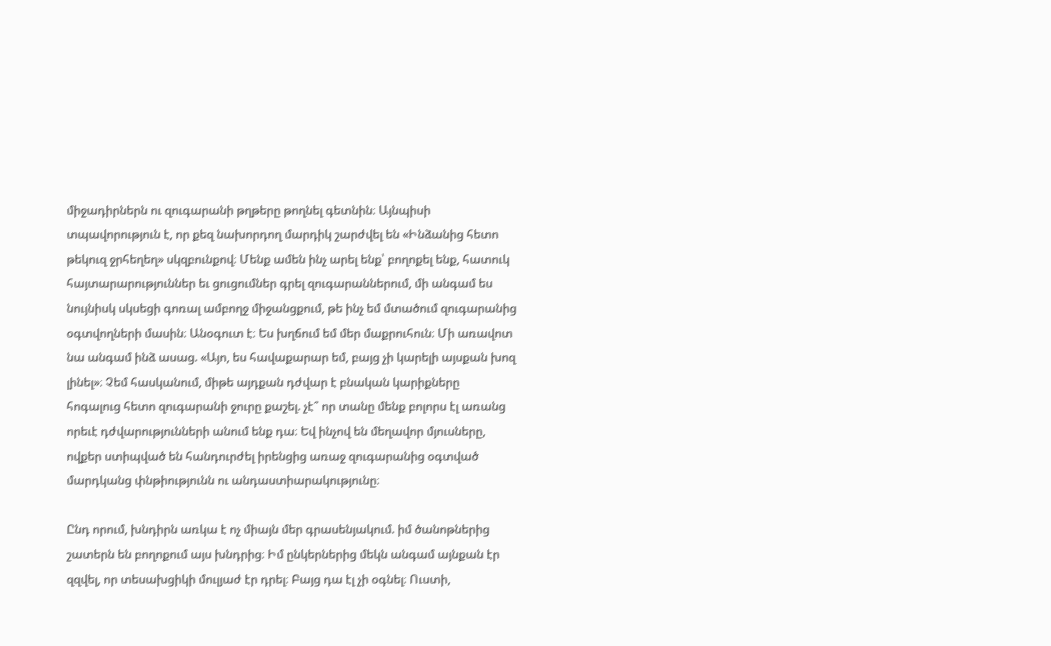միջադիրներն ու զուգարանի թղթերը թողնել գետնին։ Այնպիսի տպավորություն է, որ քեզ նախորդող մարդիկ շարժվել են «Ինձանից հետո թեկուզ ջրհեղեղ» սկզբունքով։ Մենք ամեն ինչ արել ենք՝ բողոքել ենք, հատուկ հայտարարություններ եւ ցուցումներ գրել զուգարաններում, մի անգամ ես նույնիսկ սկսեցի գոռալ ամբողջ միջանցքում, թե ինչ եմ մտածում զուգարանից օգտվողների մասին։ Անօգուտ է։ Ես խղճում եմ մեր մաքրուհուն։ Մի առավոտ նա անգամ ինձ ասաց. «Այո, ես հավաքարար եմ, բայց չի կարելի այսքան խոզ լինել»։ Չեմ հասկանում, միթե այդքան դժվար է բնական կարիքները  հոգալուց հետո զուգարանի ջուրը քաշել. չէ՞ որ տանը մենք բոլորս էլ առանց որեւէ դժվարությունների անում ենք դա։ Եվ ինչով են մեղավոր մյուսները, ովքեր ստիպված են հանդուրժել իրենցից առաջ զուգարանից օգտված մարդկանց փնթիությունն ու անդաստիարակությունը։

Ընդ որում, խնդիրն առկա է ոչ միայն մեր գրասենյակում. իմ ծանոթներից շատերն են բողոքում այս խնդրից։ Իմ ընկերներից մեկն անգամ այնքան էր զզվել, որ տեսախցիկի մուլյաժ էր դրել։ Բայց դա էլ չի օգնել։ Ուստի,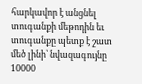հարկավոր է անցնել տուգանքի մեթոդին եւ տուգանքը պետք է շատ մեծ լինի՝ նվազագույնը 10000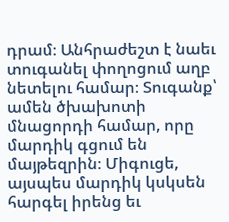դրամ։ Անհրաժեշտ է նաեւ տուգանել փողոցում աղբ նետելու համար։ Տուգանք՝ ամեն ծխախոտի մնացորդի համար, որը մարդիկ գցում են մայթեզրին։ Միգուցե, այսպես մարդիկ կսկսեն հարգել իրենց եւ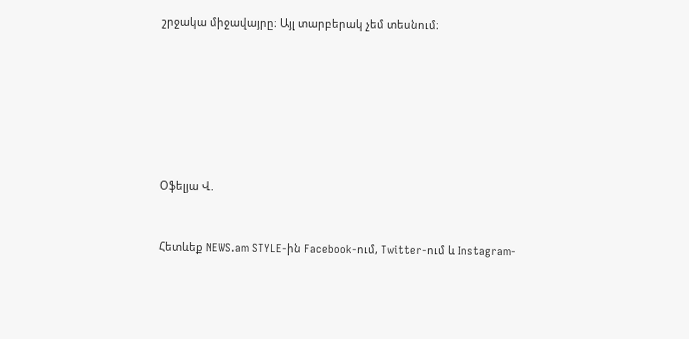շրջակա միջավայրը։ Այլ տարբերակ չեմ տեսնում։







Օֆելյա Վ.


Հետևեք NEWS.am STYLE-ին Facebook-ում, Twitter-ում և Instagram-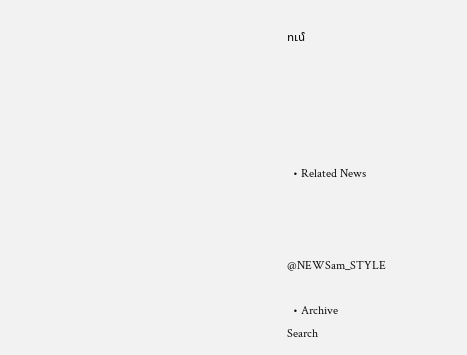ում





  • Related News



@NEWSam_STYLE

  • Archive
Search